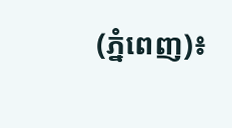(ភ្នំពេញ)៖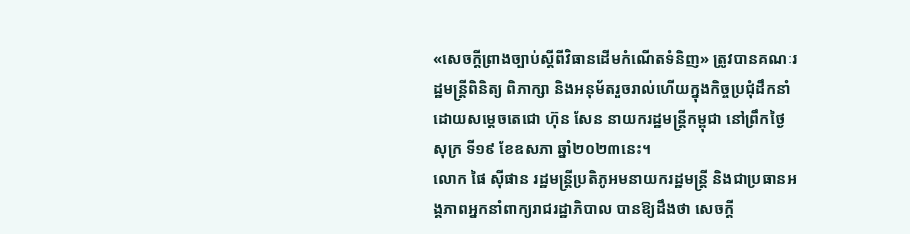«សេចក្ដីព្រាងច្បាប់ស្ដីពីវិធានដើមកំណើតទំនិញ» ត្រូវបានគណៈរដ្ឋមន្ត្រីពិនិត្យ ពិភាក្សា និងអនុម័តរួចរាល់ហើយក្នុងកិច្ចប្រជុំដឹកនាំដោយសម្តេចតេជោ ហ៊ុន សែន នាយករដ្ឋមន្ត្រីកម្ពុជា នៅព្រឹកថ្ងៃសុក្រ ទី១៩ ខែឧសភា ឆ្នាំ២០២៣នេះ។
លោក ផៃ ស៊ីផាន រដ្ឋមន្ត្រីប្រតិភូអមនាយករដ្ឋមន្ត្រី និងជាប្រធានអង្គភាពអ្នកនាំពាក្យរាជរដ្ឋាភិបាល បានឱ្យដឹងថា សេចក្តី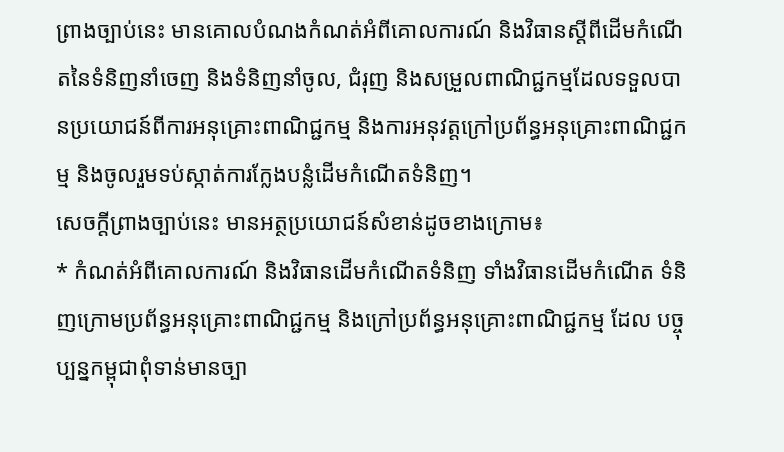ព្រាងច្បាប់នេះ មានគោលបំណងកំណត់អំពីគោលការណ៍ និងវិធានស្ដីពីដើមកំណើតនៃទំនិញនាំចេញ និងទំនិញនាំចូល, ជំរុញ និងសម្រួលពាណិជ្ជកម្មដែលទទួលបានប្រយោជន៍ពីការអនុគ្រោះពាណិជ្ជកម្ម និងការអនុវត្តក្រៅប្រព័ន្ធអនុគ្រោះពាណិជ្ជកម្ម និងចូលរួមទប់ស្កាត់ការក្លែងបន្លំដើមកំណើតទំនិញ។
សេចក្តីព្រាងច្បាប់នេះ មានអត្ថប្រយោជន៍សំខាន់ដូចខាងក្រោម៖
* កំណត់អំពីគោលការណ៍ និងវិធានដើមកំណើតទំនិញ ទាំងវិធានដើមកំណើត ទំនិញក្រោមប្រព័ន្ធអនុគ្រោះពាណិជ្ជកម្ម និងក្រៅប្រព័ន្ធអនុគ្រោះពាណិជ្ជកម្ម ដែល បច្ចុប្បន្នកម្ពុជាពុំទាន់មានច្បា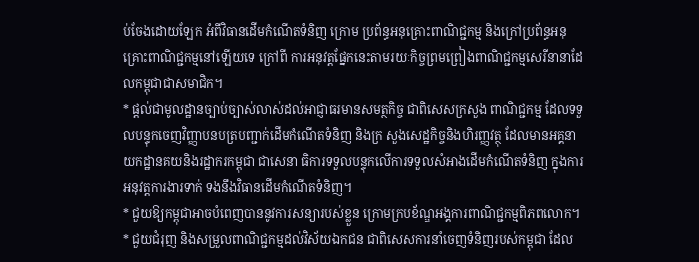ប់ចែងដោយឡែក អំពីវិធានដើមកំណើតទំនិញ ក្រោម ប្រព័ន្ធអនុគ្រោះពាណិជ្ជកម្ម និងក្រៅប្រព័ន្ធអនុគ្រោះពាណិជ្ជកម្មនៅឡើយទេ ក្រៅពី ការអនុវត្តផ្នែកនេះតាមរយៈកិច្ចព្រមព្រៀងពាណិជ្ជកម្មសេរីនានាដែលកម្ពុជាជាសមាជិក។
* ផ្ដល់ជាមូលដ្ឋានច្បាប់ច្បាស់លាស់ដល់អាជ្ញាធរមានសមត្ថកិច្ច ជាពិសេសក្រសួង ពាណិជ្ជកម្ម ដែលទទួលបន្ទុកចេញវិញ្ញាបនបត្របញ្ជាក់ដើមកំណើតទំនិញ និងក្រ សួងសេដ្ឋកិច្ចនិងហិរញ្ញវត្ថុ ដែលមានអគ្គនាយកដ្ឋានគយនិងរដ្ឋាករកម្ពុជា ជាសេនា ធិការទទួលបន្ទុកលើការទទួលសំអាងដើមកំណើតទំនិញ ក្នុងការអនុវត្តការងារទាក់ ទងនឹងវិធានដើមកំណើតទំនិញ។
* ជួយឱ្យកម្ពុជាអាចបំពេញបាននូវការសន្យារបស់ខ្លួន ក្រោមក្របខ័ណ្ឌអង្គការពាណិជ្ជកម្មពិភពលោក។
* ជួយជំរុញ និងសម្រួលពាណិជ្ជកម្មដល់វិស័យឯកជន ជាពិសេសការនាំចេញទំនិញរបស់កម្ពុជា ដែល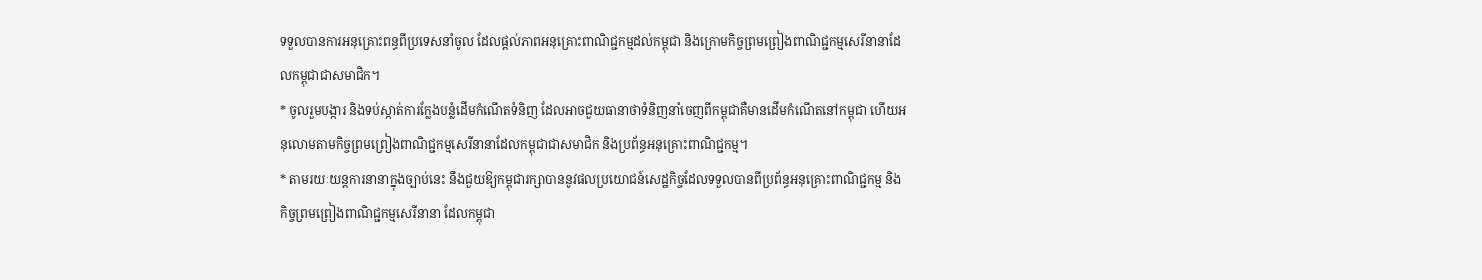ទទួលបានការអនុគ្រោះពន្ធពីប្រទេសនាំចូល ដែលផ្ដល់ភាពអនុគ្រោះពាណិជ្ជកម្មដល់កម្ពុជា និងក្រោមកិច្ចព្រមព្រៀងពាណិជ្ជកម្មសេរីនានាដែលកម្ពុជាជាសមាជិក។
* ចូលរួមបង្ការ និងទប់ស្កាត់ការក្លែងបន្លំដើមកំណើតទំនិញ ដែលអាចជួយធានាថាទំនិញនាំចេញពីកម្ពុជាគឺមានដើមកំណើតនៅកម្ពុជា ហើយអនុលោមតាមកិច្ចព្រមព្រៀងពាណិជ្ជកម្មសេរីនានាដែលកម្ពុជាជាសមាជិក និងប្រព័ន្ធអនុគ្រោះពាណិជ្ជកម្ម។
* តាមរយៈយន្តការនានាក្នុងច្បាប់នេះ នឹងជួយឱ្យកម្ពុជារក្សាបាននូវផលប្រយោជន៍សេដ្ឋកិច្ចដែលទទួលបានពីប្រព័ន្ធអនុគ្រោះពាណិជ្ជកម្ម និងកិច្ចព្រមព្រៀងពាណិជ្ជកម្មសេរីនានា ដែលកម្ពុជា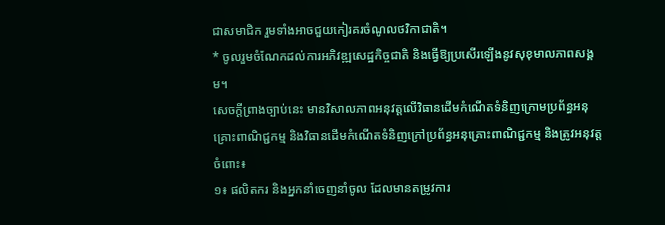ជាសមាជិក រួមទាំងអាចជួយកៀរគរចំណូលថវិកាជាតិ។
* ចូលរួមចំណែកដល់ការអភិវឌ្ឍសេដ្ឋកិច្ចជាតិ និងធ្វើឱ្យប្រសើរឡើងនូវសុខុមាលភាពសង្គម។
សេចក្តីព្រាងច្បាប់នេះ មានវិសាលភាពអនុវត្តលើវិធានដើមកំណើតទំនិញក្រោមប្រព័ន្ធអនុគ្រោះពាណិជ្ជកម្ម និងវិធានដើមកំណើតទំនិញក្រៅប្រព័ន្ធអនុគ្រោះពាណិជ្ជកម្ម និងត្រូវអនុវត្តចំពោះ៖
១៖ ផលិតករ និងអ្នកនាំចេញនាំចូល ដែលមានតម្រូវការ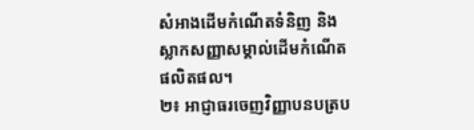សំអាងដើមកំណើតទំនិញ និងស្លាកសញ្ញាសម្គាល់ដើមកំណើតផលិតផល។
២៖ អាជ្ញាធរចេញវិញ្ញាបនបត្រប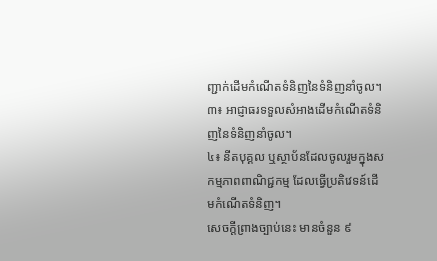ញ្ជាក់ដើមកំណើតទំនិញនៃទំនិញនាំចូល។
៣៖ អាជ្ញាធរទទួលសំអាងដើមកំណើតទំនិញនៃទំនិញនាំចូល។
៤៖ នីតបុគ្គល ឬស្ថាប័នដែលចូលរួមក្នុងសកម្មភាពពាណិជ្ជកម្ម ដែលធ្វើប្រតិវេទន៍ដើមកំណើតទំនិញ។
សេចក្ដីព្រាងច្បាប់នេះ មានចំនួន ៩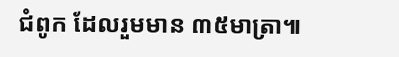ជំពូក ដែលរួមមាន ៣៥មាត្រា៕